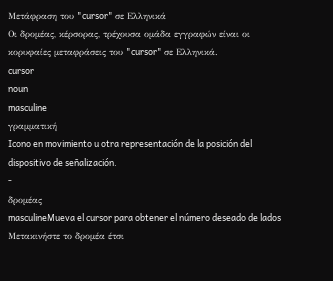Μετάφραση του "cursor" σε Ελληνικά
Οι δρομέας, κέρσορας, τρέχουσα ομάδα εγγραφών είναι οι κορυφαίες μεταφράσεις του "cursor" σε Ελληνικά.
cursor
noun
masculine
γραμματική
Icono en movimiento u otra representación de la posición del dispositivo de señalización.
-
δρομέας
masculineMueva el cursor para obtener el número deseado de lados
Μετακινήστε το δρομέα έτσι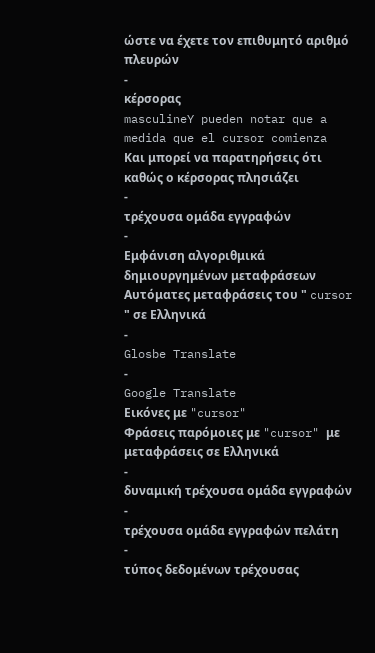ώστε να έχετε τον επιθυμητό αριθμό πλευρών
-
κέρσορας
masculineY pueden notar que a medida que el cursor comienza
Και μπορεί να παρατηρήσεις ότι καθώς ο κέρσορας πλησιάζει
-
τρέχουσα ομάδα εγγραφών
-
Εμφάνιση αλγοριθμικά δημιουργημένων μεταφράσεων
Αυτόματες μεταφράσεις του " cursor " σε Ελληνικά
-
Glosbe Translate
-
Google Translate
Εικόνες με "cursor"
Φράσεις παρόμοιες με "cursor" με μεταφράσεις σε Ελληνικά
-
δυναμική τρέχουσα ομάδα εγγραφών
-
τρέχουσα ομάδα εγγραφών πελάτη
-
τύπος δεδομένων τρέχουσας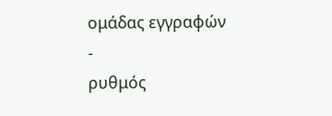ομάδας εγγραφών
-
ρυθμός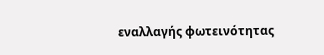εναλλαγής φωτεινότητας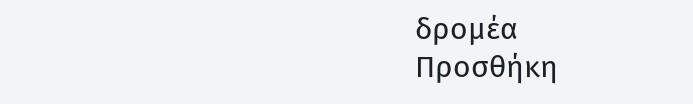δρομέα
Προσθήκη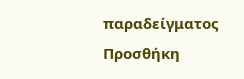παραδείγματος
Προσθήκη